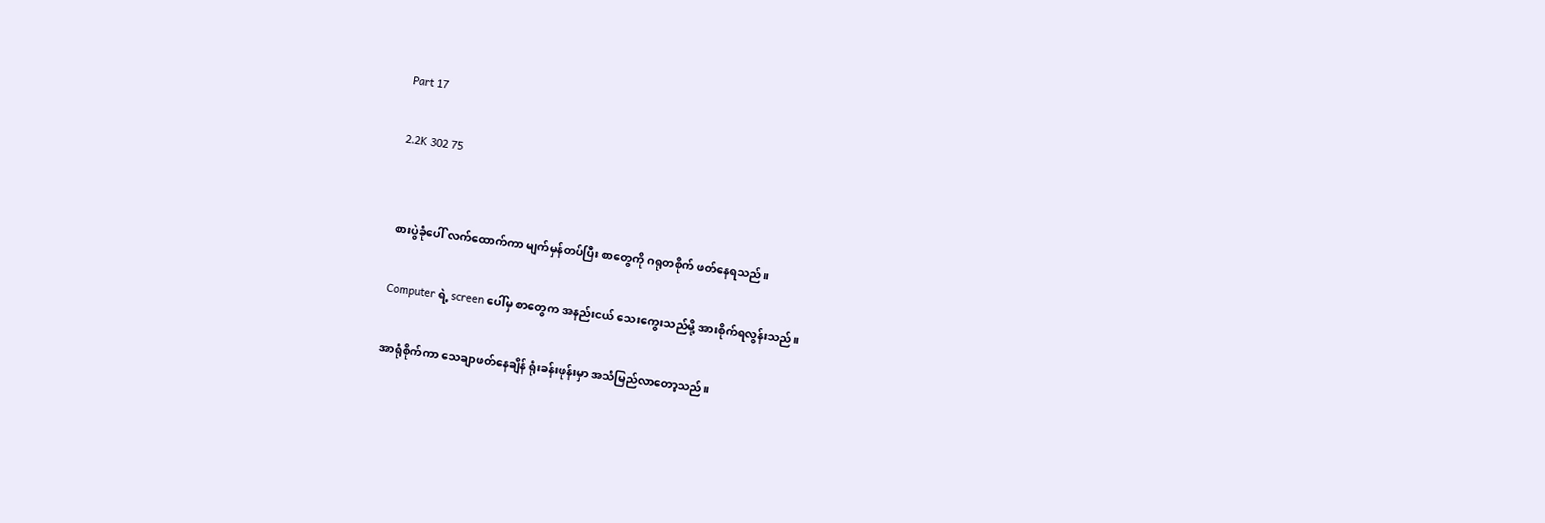Part 17

2.2K 302 75


စားပွဲခုံပေါ် လက်ထောက်ကာ မျက်မှန်တပ်ပြီး စာတွေကို ဂရုတစိုက် ဖတ်နေရသည်။

Computer ရဲ့ screen ပေါ်မှ စာတွေက အနည်းငယ် သေးကွေးသည်မို့ အားစိုက်ရလွန်းသည်။

အာရုံစိုက်ကာ သေချာဖတ်နေချိန် ရုံးခန်းဖုန်းမှာ အသံမြည်လာတော့သည်။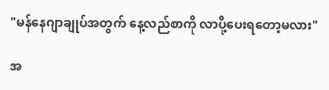"မန်နေဂျာချုပ်အတွက် နေ့လည်စာကို လာပို့ပေးရတော့မလား"

အ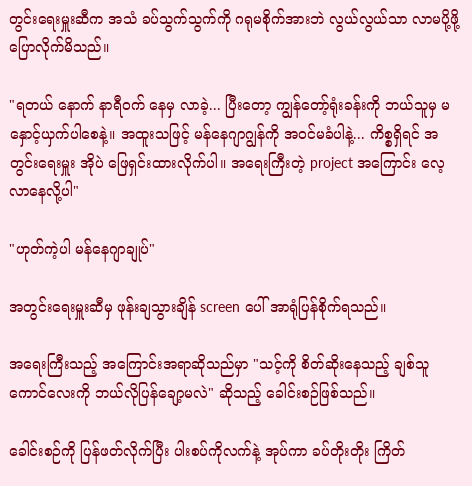တွင်းရေးမှူးဆီက အသံ ခပ်သွက်သွက်ကို ဂရုမစိုက်အားဘဲ လွယ်လွယ်သာ လာမပို့ဖို့ ပြောလိုက်မိသည်။

"ရတယ် နောက် နာရီဝက် နေမှ လာခဲ့... ပြီးတော့ ကျွန်တော့်ရုံးခန်းကို ဘယ်သူမှ မနှောင့်ယှက်ပါစေနဲ့။ အထူးသဖြင့် မန်နေဂျာဂျွန်ကို အဝင်မခံပါနဲ့... ကိစ္စရှိရင် အတွင်းရေးမှူး အိုပဲ ဖြေရှင်းထားလိုက်ပါ။ အရေးကြီးတဲ့ project အကြောင်း လေ့လာနေလို့ပါ"

"ဟုတ်ကဲ့ပါ မန်နေဂျာချုပ်"

အ‌တွင်းရေးမှူးဆီမှ ဖုန်းချသွားချိန် screen ပေါ် အာရုံပြန်စိုက်ရသည်။

အရေးကြီးသည့် အကြောင်းအရာဆိုသည်မှာ "သင့်ကို စိတ်ဆိုးနေသည့် ချစ်သူကောင်လေးကို ဘယ်လိုပြန်ချော့မလဲ" ဆိုသည့် ခေါင်းစဉ်ဖြစ်သည်။

ခေါင်းစဉ်ကို ပြန်ဖတ်လိုက်ပြီး ပါးစပ်ကိုလက်နဲ့ အုပ်ကာ ခပ်တိုးတိုး ကြိတ်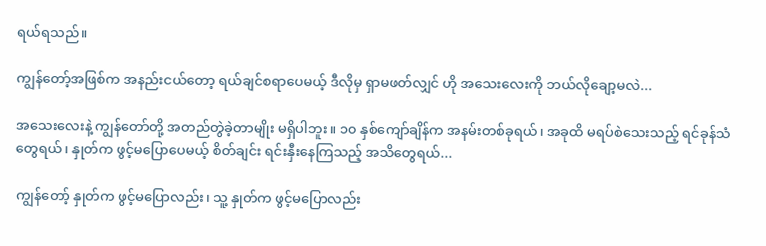ရယ်ရသည်။

ကျွန်တော့်အဖြစ်က အနည်းငယ်တော့ ရယ်ချင်စရာပေမယ့် ဒီလိုမှ ရှာမဖတ်လျှင် ဟို အသေးလေးကို ဘယ်လိုချော့မလဲ...

အသေးလေးနဲ့ ကျွန်တော်တို့ အတည်တွဲခဲ့တာမျိုး မရှိပါဘူး။ ၁၀ နှစ်ကျော်ချိန်က အနမ်းတစ်ခုရယ်၊ အခုထိ မရပ်စဲသေးသည့် ရင်ခုန်သံတွေရယ်၊ နှုတ်က ဖွင့်မပြောပေမယ့် စိတ်ချင်း ရင်းနှီးနေကြသည့် အသိတွေရယ်...

ကျွန်တော့် နှုတ်က ဖွင့်မပြောလည်း၊ သူ့ နှုတ်က ဖွင့်မပြောလည်း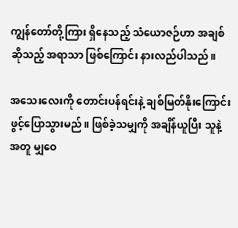ကျွန်တော်တို့ကြား ရှိနေသည့် သံယောဇဉ်ဟာ အချစ် ဆိုသည့် အရာသာ ဖြစ်ကြောင်း နားလည်ပါသည်။

အသေးလေးကို တောင်းပန်ရင်းနဲ့ ချစ်မြတ်နိုးကြောင်း ဖွင့်ပြောသွားမည်။ ဖြစ်ခဲ့သမျှကို အချိန်ယူပြီး သူနဲ့အတူ မျှဝေ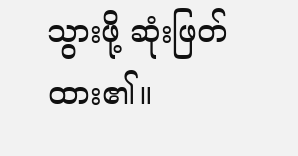သွားဖို့ ဆုံးဖြတ်ထား၏။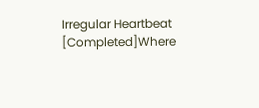Irregular Heartbeat [Completed]Where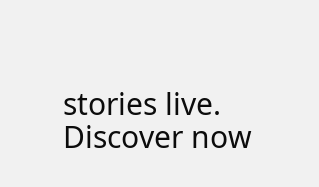stories live. Discover now